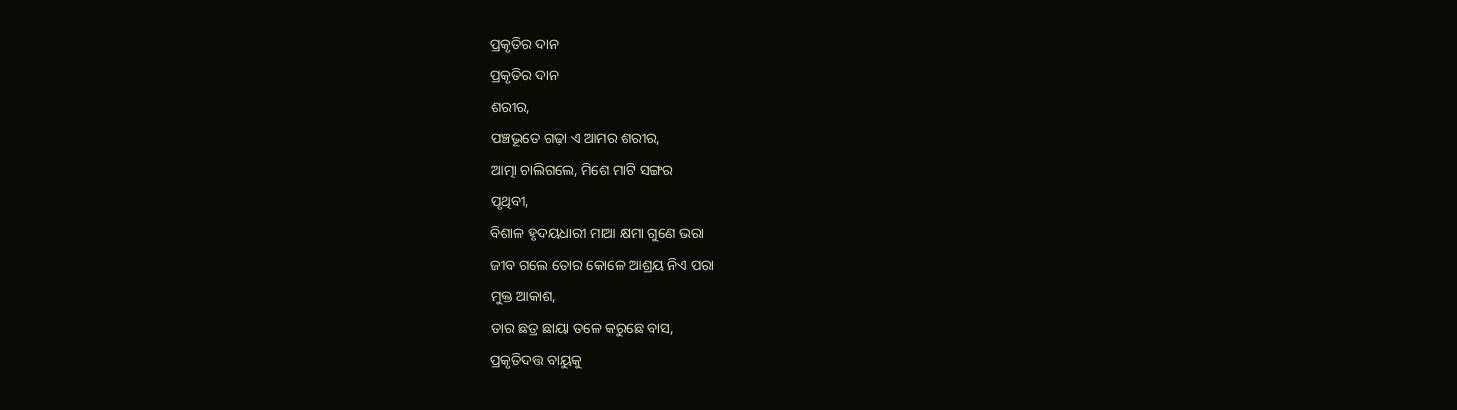ପ୍ରକୃତିର ଦାନ
ପ୍ରକୃତିର ଦାନ
ଶରୀର,
ପଞ୍ଚଭୂତେ ଗଢ଼ା ଏ ଆମର ଶରୀର,
ଆତ୍ମା ଚାଲିଗଲେ, ମିଶେ ମାଟି ସଙ୍ଗର
ପୃଥିବୀ,
ବିଶାଳ ହୃଦୟଧାରୀ ମାଆ କ୍ଷମା ଗୁଣେ ଭରା
ଜୀବ ଗଲେ ତୋର କୋଳେ ଆଶ୍ରୟ ନିଏ ପରା
ମୁକ୍ତ ଆକାଶ,
ତାର ଛତ୍ର ଛାୟା ତଳେ କରୁଛେ ବାସ,
ପ୍ରକୃତିଦତ୍ତ ବାୟୁକୁ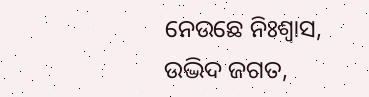ନେଉଛେ ନିଃଶ୍ଵାସ,
ଉଦ୍ଭିଦ ଜଗତ,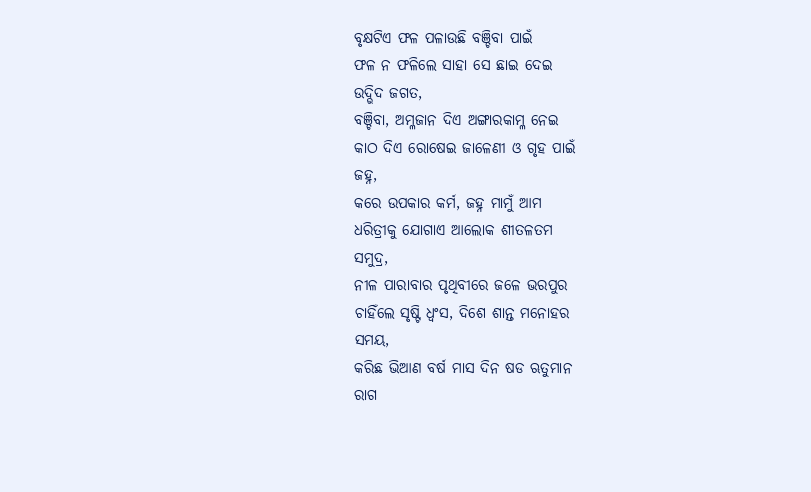ବୃକ୍ଷଟିଏ ଫଳ ପଳାଉଛି ବଞ୍ଚିବା ପାଇଁ
ଫଳ ନ ଫଳିଲେ ସାହା ସେ ଛାଇ ଦେଇ
ଉଦ୍ଭିଦ ଜଗତ,
ବଞ୍ଚିବା, ଅମ୍ଳଜାନ ଦିଏ ଅଙ୍ଗାରକାମ୍ଳ ନେଇ
କାଠ ଦିଏ ରୋଷେଇ ଜାଳେଣୀ ଓ ଗୃହ ପାଇଁ
ଜହ୍ନ,
କରେ ଉପକାର କର୍ମ, ଜହ୍ନ ମାମୁଁ ଆମ
ଧରିତ୍ରୀକୁ ଯୋଗାଏ ଆଲୋକ ଶୀତଳତମ
ସମୁଦ୍ର,
ନୀଳ ପାରାବାର ପୃଥିବୀରେ ଜଳେ ଭରପୁର
ଚାହିଁଲେ ସୃଷ୍ଟି ଧ୍ୱଂସ, ଦିଶେ ଶାନ୍ତ ମନୋହର
ସମୟ,
କରିଛ ଭିଆଣ ବର୍ଷ ମାସ ଦିନ ଷଡ ଋତୁମାନ
ରାଗ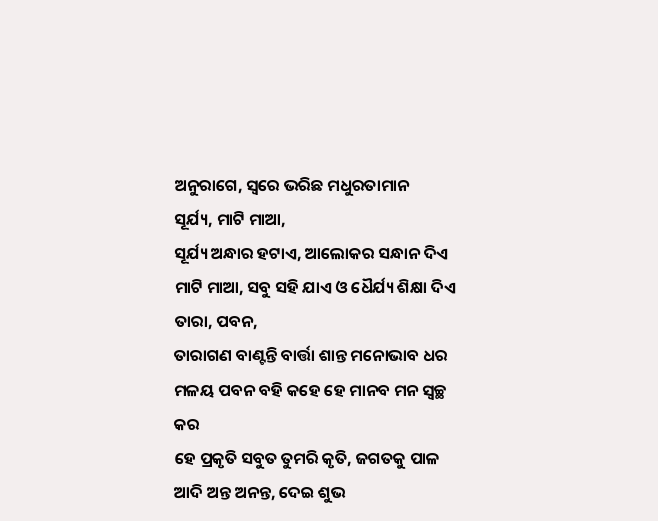ଅନୁରାଗେ, ସ୍ୱରେ ଭରିଛ ମଧୁରତାମାନ
ସୂର୍ଯ୍ୟ, ମାଟି ମାଆ,
ସୂର୍ଯ୍ୟ ଅନ୍ଧାର ହଟାଏ, ଆଲୋକର ସନ୍ଧାନ ଦିଏ
ମାଟି ମାଆ, ସବୁ ସହି ଯାଏ ଓ ଧୈର୍ଯ୍ୟ ଶିକ୍ଷା ଦିଏ
ତାରା, ପବନ,
ତାରାଗଣ ବାଣ୍ଟନ୍ତି ବାର୍ତ୍ତା ଶାନ୍ତ ମନୋଭାବ ଧର
ମଳୟ ପବନ ବହି କହେ ହେ ମାନବ ମନ ସ୍ଵଚ୍ଛ କର
ହେ ପ୍ରକୃତି ସବୁତ ତୁମରି କୃତି, ଜଗତକୁ ପାଳ
ଆଦି ଅନ୍ତ ଅନନ୍ତ, ଦେଇ ଶୁଭ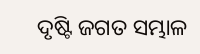ଦୃଷ୍ଟି ଜଗତ ସମ୍ଭାଳ